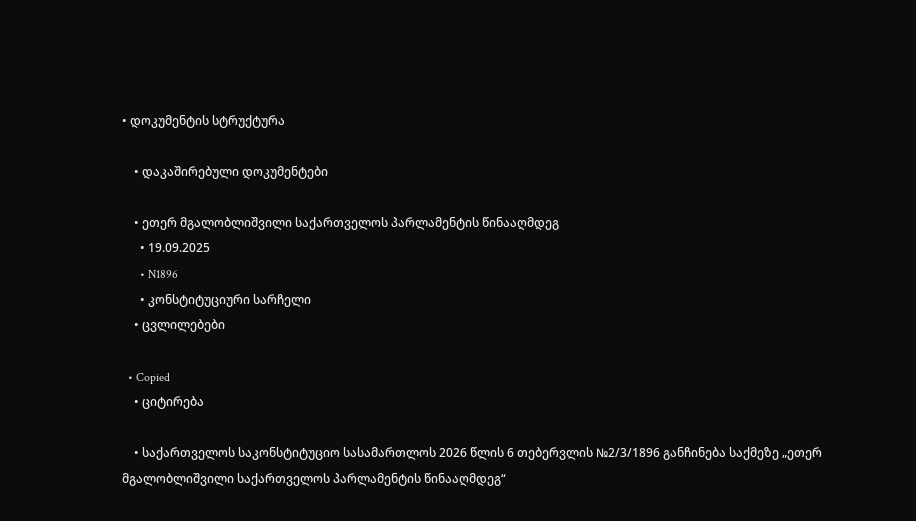• დოკუმენტის სტრუქტურა

    • დაკაშირებული დოკუმენტები

    • ეთერ მგალობლიშვილი საქართველოს პარლამენტის წინააღმდეგ
      • 19.09.2025
      • N1896
      • კონსტიტუციური სარჩელი
    • ცვლილებები

  • Copied
    • ციტირება

    • საქართველოს საკონსტიტუციო სასამართლოს 2026 წლის 6 თებერვლის №2/3/1896 განჩინება საქმეზე „ეთერ მგალობლიშვილი საქართველოს პარლამენტის წინააღმდეგ“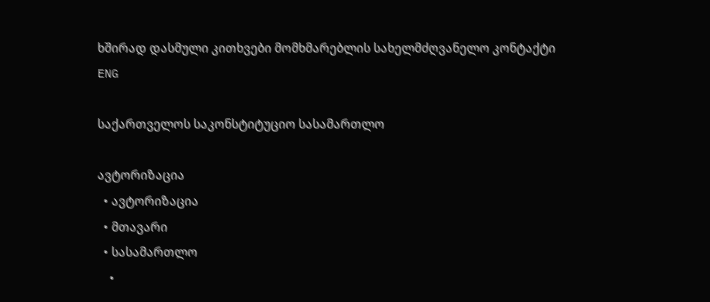ხშირად დასმული კითხვები მომხმარებლის სახელმძღვანელო კონტაქტი
ENG

საქართველოს საკონსტიტუციო სასამართლო

ავტორიზაცია
  • ავტორიზაცია
  • მთავარი
  • სასამართლო
    •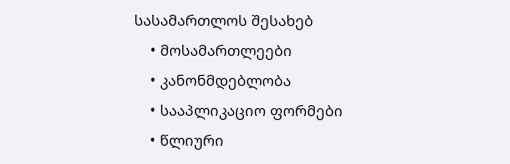სასამართლოს შესახებ
    • მოსამართლეები
    • კანონმდებლობა
    • სააპლიკაციო ფორმები
    • წლიური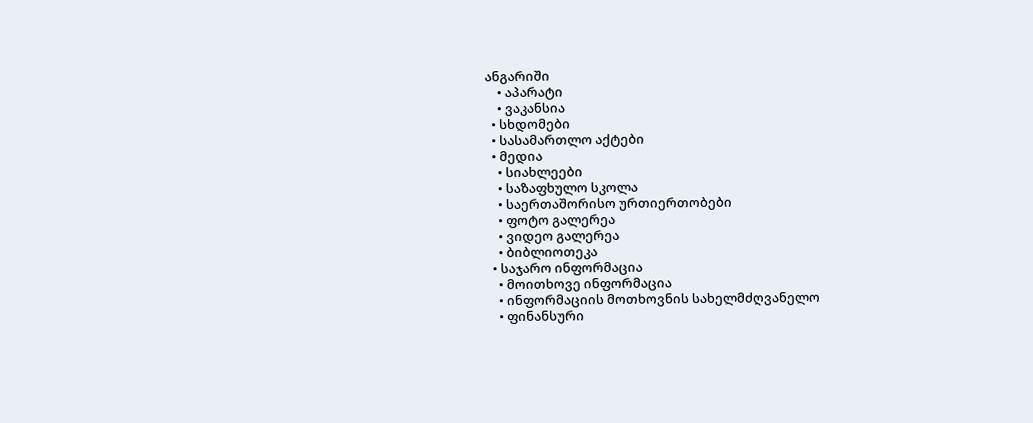ანგარიში
    • აპარატი
    • ვაკანსია
  • სხდომები
  • სასამართლო აქტები
  • მედია
    • სიახლეები
    • საზაფხულო სკოლა
    • საერთაშორისო ურთიერთობები
    • ფოტო გალერეა
    • ვიდეო გალერეა
    • ბიბლიოთეკა
  • საჯარო ინფორმაცია
    • მოითხოვე ინფორმაცია
    • ინფორმაციის მოთხოვნის სახელმძღვანელო
    • ფინანსური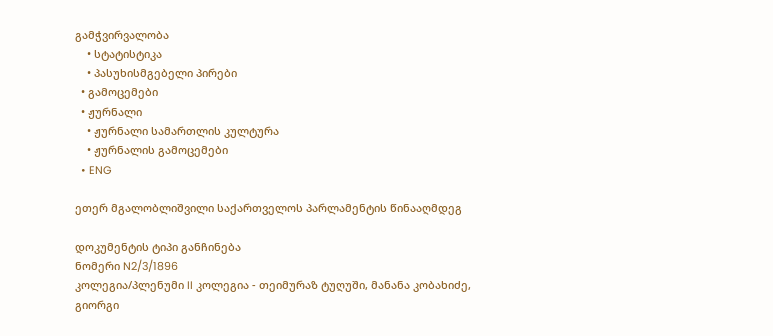გამჭვირვალობა
    • სტატისტიკა
    • პასუხისმგებელი პირები
  • გამოცემები
  • ჟურნალი
    • ჟურნალი სამართლის კულტურა
    • ჟურნალის გამოცემები
  • ENG

ეთერ მგალობლიშვილი საქართველოს პარლამენტის წინააღმდეგ

დოკუმენტის ტიპი განჩინება
ნომერი N2/3/1896
კოლეგია/პლენუმი II კოლეგია - თეიმურაზ ტუღუში, მანანა კობახიძე, გიორგი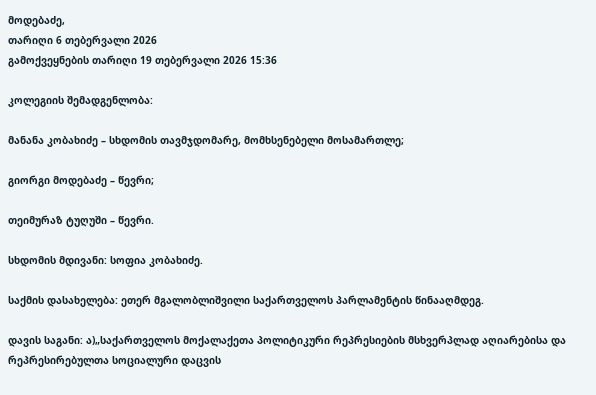მოდებაძე,
თარიღი 6 თებერვალი 2026
გამოქვეყნების თარიღი 19 თებერვალი 2026 15:36

კოლეგიის შემადგენლობა:

მანანა კობახიძე – სხდომის თავმჯდომარე, მომხსენებელი მოსამართლე;

გიორგი მოდებაძე – წევრი;

თეიმურაზ ტუღუში – წევრი.

სხდომის მდივანი: სოფია კობახიძე.

საქმის დასახელება: ეთერ მგალობლიშვილი საქართველოს პარლამენტის წინააღმდეგ.

დავის საგანი: ა)„საქართველოს მოქალაქეთა პოლიტიკური რეპრესიების მსხვერპლად აღიარებისა და რეპრესირებულთა სოციალური დაცვის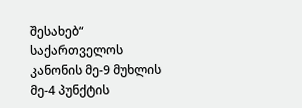შესახებ“ საქართველოს კანონის მე-9 მუხლის მე-4 პუნქტის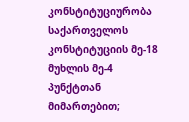კონსტიტუციურობა საქართველოს კონსტიტუციის მე-18 მუხლის მე-4 პუნქტთან მიმართებით;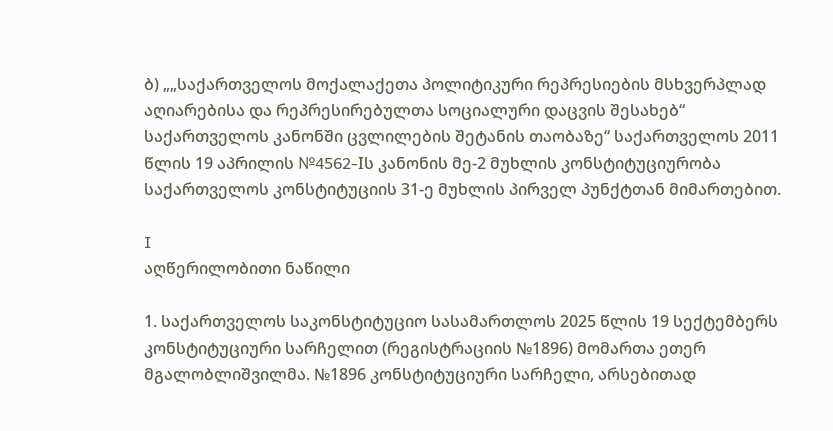ბ) „„საქართველოს მოქალაქეთა პოლიტიკური რეპრესიების მსხვერპლად აღიარებისა და რეპრესირებულთა სოციალური დაცვის შესახებ“ საქართველოს კანონში ცვლილების შეტანის თაობაზე“ საქართველოს 2011 წლის 19 აპრილის №4562-Iს კანონის მე-2 მუხლის კონსტიტუციურობა საქართველოს კონსტიტუციის 31-ე მუხლის პირველ პუნქტთან მიმართებით.

I
აღწერილობითი ნაწილი

1. საქართველოს საკონსტიტუციო სასამართლოს 2025 წლის 19 სექტემბერს კონსტიტუციური სარჩელით (რეგისტრაციის №1896) მომართა ეთერ მგალობლიშვილმა. №1896 კონსტიტუციური სარჩელი, არსებითად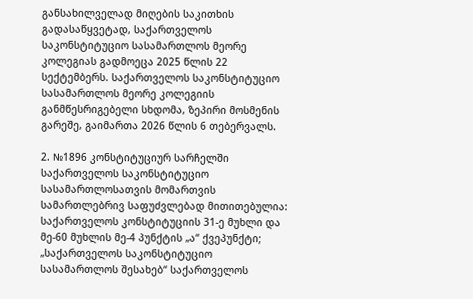განსახილველად მიღების საკითხის გადასაწყვეტად, საქართველოს საკონსტიტუციო სასამართლოს მეორე კოლეგიას გადმოეცა 2025 წლის 22 სექტემბერს. საქართველოს საკონსტიტუციო სასამართლოს მეორე კოლეგიის განმწესრიგებელი სხდომა, ზეპირი მოსმენის გარეშე, გაიმართა 2026 წლის 6 თებერვალს.

2. №1896 კონსტიტუციურ სარჩელში საქართველოს საკონსტიტუციო სასამართლოსათვის მომართვის სამართლებრივ საფუძვლებად მითითებულია: საქართველოს კონსტიტუციის 31-ე მუხლი და მე-60 მუხლის მე-4 პუნქტის „ა“ ქვეპუნქტი; „საქართველოს საკონსტიტუციო სასამართლოს შესახებ“ საქართველოს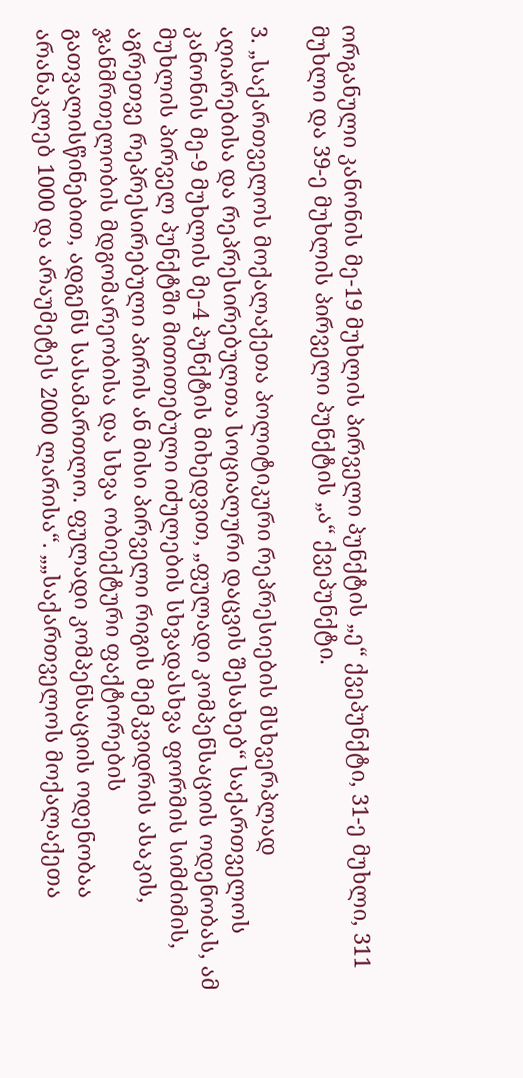ორგანული კანონის მე-19 მუხლის პირველი პუნქტის „ე“ ქვეპუნქტი, 31-ე მუხლი, 311 მუხლი და 39-ე მუხლის პირველი პუნქტის „ა“ ქვეპუნქტი.

3. „საქართველოს მოქალაქეთა პოლიტიკური რეპრესიების მსხვერპლად აღიარებისა და რეპრესირებულთა სოციალური დაცვის შესახებ“ საქართველოს კანონის მე-9 მუხლის მე-4 პუნქტის მიხედვით, „ფულადი კომპენსაციის ოდენობას, ამ მუხლის პირველ პუნქტში მითითებული იძულების სხვადასხვა ფორმის სიმძიმის, აგრეთვე რეპრესირებული პირის ან მისი პირველი რიგის მემკვიდრის ასაკის, ჯანმრთელობის მდგომარეობისა და სხვა ობიექტური ფაქტორების გათვალისწინებით, ადგენს სასამართლო. ფულადი კომპენსაციის ოდენობაა არანაკლებ 1000 და არაუმეტეს 2000 ლარისა“. „„საქართველოს მოქალაქეთა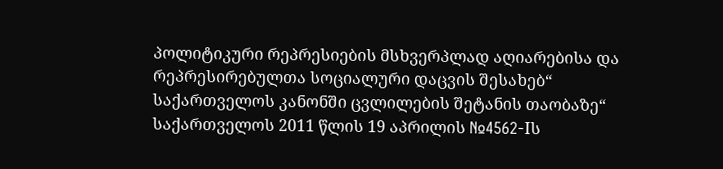პოლიტიკური რეპრესიების მსხვერპლად აღიარებისა და რეპრესირებულთა სოციალური დაცვის შესახებ“ საქართველოს კანონში ცვლილების შეტანის თაობაზე“ საქართველოს 2011 წლის 19 აპრილის №4562-Iს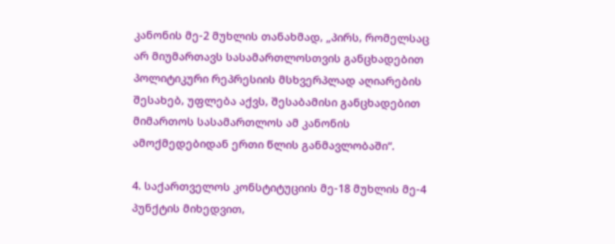კანონის მე-2 მუხლის თანახმად, „პირს, რომელსაც არ მიუმართავს სასამართლოსთვის განცხადებით პოლიტიკური რეპრესიის მსხვერპლად აღიარების შესახებ, უფლება აქვს, შესაბამისი განცხადებით მიმართოს სასამართლოს ამ კანონის ამოქმედებიდან ერთი წლის განმავლობაში“.

4. საქართველოს კონსტიტუციის მე-18 მუხლის მე-4 პუნქტის მიხედვით,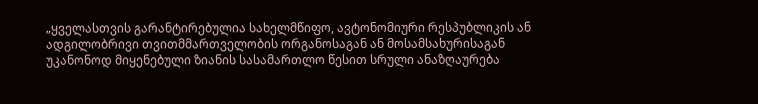„ყველასთვის გარანტირებულია სახელმწიფო, ავტონომიური რესპუბლიკის ან ადგილობრივი თვითმმართველობის ორგანოსაგან ან მოსამსახურისაგან უკანონოდ მიყენებული ზიანის სასამართლო წესით სრული ანაზღაურება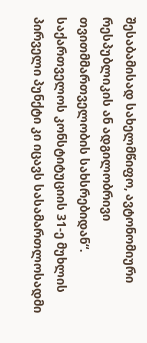შესაბამისად სახელმწიფო, ავტონომიური რესპუბლიკის ან ადგილობრივი თვითმმართველობის სახსრებიდან“. საქართველოს კონსტიტუციის 31-ე მუხლის პირველი პუნქტი კი იცავს სასამართლოსადმი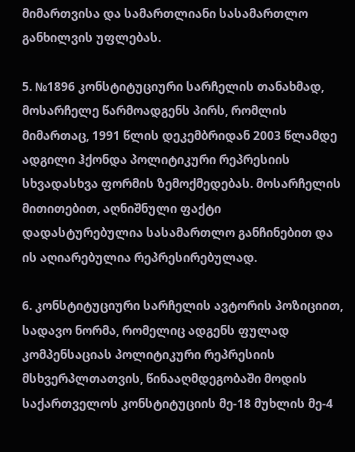მიმართვისა და სამართლიანი სასამართლო განხილვის უფლებას.

5. №1896 კონსტიტუციური სარჩელის თანახმად, მოსარჩელე წარმოადგენს პირს, რომლის მიმართაც, 1991 წლის დეკემბრიდან 2003 წლამდე ადგილი ჰქონდა პოლიტიკური რეპრესიის სხვადასხვა ფორმის ზემოქმედებას. მოსარჩელის მითითებით, აღნიშნული ფაქტი დადასტურებულია სასამართლო განჩინებით და ის აღიარებულია რეპრესირებულად.

6. კონსტიტუციური სარჩელის ავტორის პოზიციით, სადავო ნორმა, რომელიც ადგენს ფულად კომპენსაციას პოლიტიკური რეპრესიის მსხვერპლთათვის, წინააღმდეგობაში მოდის საქართველოს კონსტიტუციის მე-18 მუხლის მე-4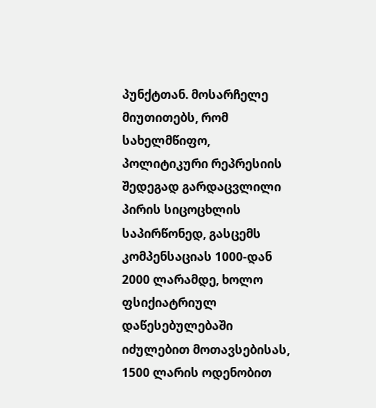პუნქტთან. მოსარჩელე მიუთითებს, რომ სახელმწიფო, პოლიტიკური რეპრესიის შედეგად გარდაცვლილი პირის სიცოცხლის საპირწონედ, გასცემს კომპენსაციას 1000-დან 2000 ლარამდე, ხოლო ფსიქიატრიულ დაწესებულებაში იძულებით მოთავსებისას, 1500 ლარის ოდენობით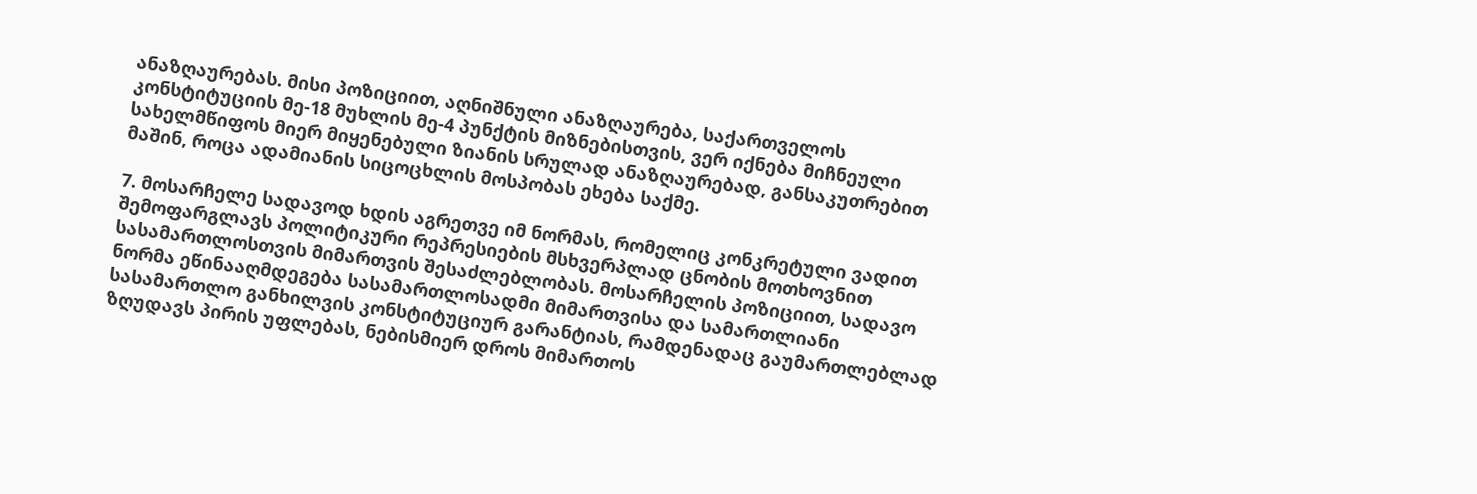ანაზღაურებას. მისი პოზიციით, აღნიშნული ანაზღაურება, საქართველოს კონსტიტუციის მე-18 მუხლის მე-4 პუნქტის მიზნებისთვის, ვერ იქნება მიჩნეული სახელმწიფოს მიერ მიყენებული ზიანის სრულად ანაზღაურებად, განსაკუთრებით მაშინ, როცა ადამიანის სიცოცხლის მოსპობას ეხება საქმე.

7. მოსარჩელე სადავოდ ხდის აგრეთვე იმ ნორმას, რომელიც კონკრეტული ვადით შემოფარგლავს პოლიტიკური რეპრესიების მსხვერპლად ცნობის მოთხოვნით სასამართლოსთვის მიმართვის შესაძლებლობას. მოსარჩელის პოზიციით, სადავო ნორმა ეწინააღმდეგება სასამართლოსადმი მიმართვისა და სამართლიანი სასამართლო განხილვის კონსტიტუციურ გარანტიას, რამდენადაც გაუმართლებლად ზღუდავს პირის უფლებას, ნებისმიერ დროს მიმართოს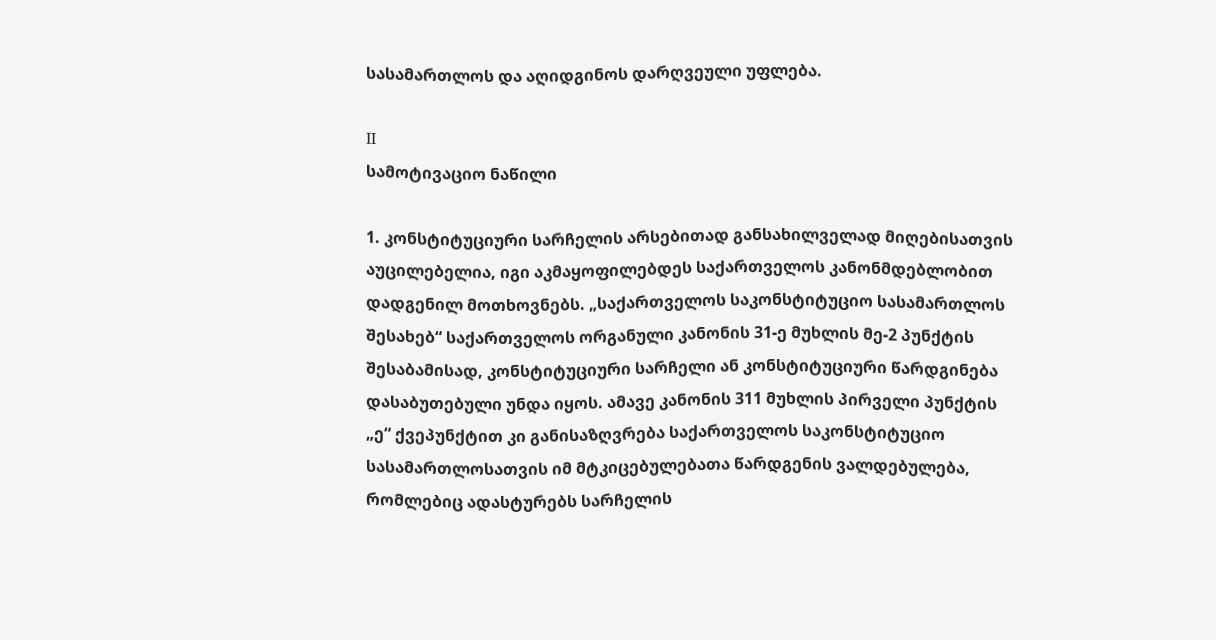სასამართლოს და აღიდგინოს დარღვეული უფლება.

II
სამოტივაციო ნაწილი

1. კონსტიტუციური სარჩელის არსებითად განსახილველად მიღებისათვის აუცილებელია, იგი აკმაყოფილებდეს საქართველოს კანონმდებლობით დადგენილ მოთხოვნებს. „საქართველოს საკონსტიტუციო სასამართლოს შესახებ“ საქართველოს ორგანული კანონის 31-ე მუხლის მე-2 პუნქტის შესაბამისად, კონსტიტუციური სარჩელი ან კონსტიტუციური წარდგინება დასაბუთებული უნდა იყოს. ამავე კანონის 311 მუხლის პირველი პუნქტის „ე“ ქვეპუნქტით კი განისაზღვრება საქართველოს საკონსტიტუციო სასამართლოსათვის იმ მტკიცებულებათა წარდგენის ვალდებულება, რომლებიც ადასტურებს სარჩელის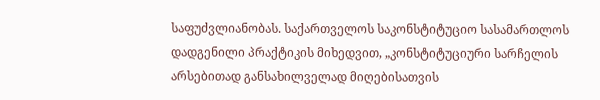საფუძვლიანობას. საქართველოს საკონსტიტუციო სასამართლოს დადგენილი პრაქტიკის მიხედვით, „კონსტიტუციური სარჩელის არსებითად განსახილველად მიღებისათვის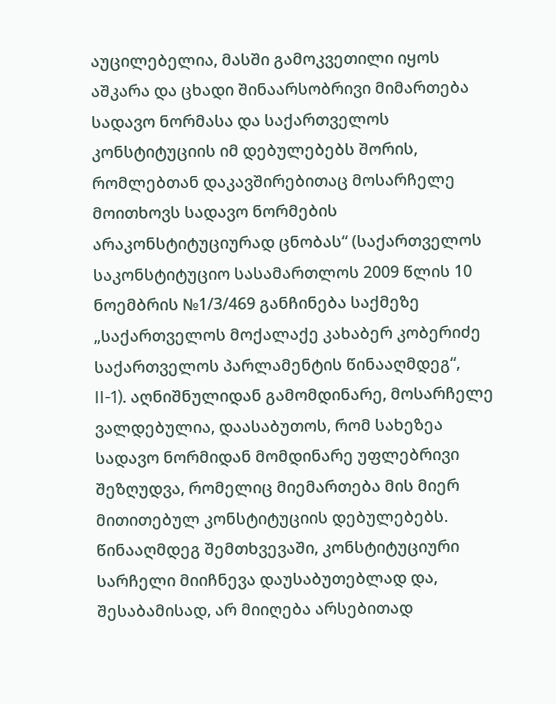აუცილებელია, მასში გამოკვეთილი იყოს აშკარა და ცხადი შინაარსობრივი მიმართება სადავო ნორმასა და საქართველოს კონსტიტუციის იმ დებულებებს შორის, რომლებთან დაკავშირებითაც მოსარჩელე მოითხოვს სადავო ნორმების არაკონსტიტუციურად ცნობას“ (საქართველოს საკონსტიტუციო სასამართლოს 2009 წლის 10 ნოემბრის №1/3/469 განჩინება საქმეზე „საქართველოს მოქალაქე კახაბერ კობერიძე საქართველოს პარლამენტის წინააღმდეგ“, II-1). აღნიშნულიდან გამომდინარე, მოსარჩელე ვალდებულია, დაასაბუთოს, რომ სახეზეა სადავო ნორმიდან მომდინარე უფლებრივი შეზღუდვა, რომელიც მიემართება მის მიერ მითითებულ კონსტიტუციის დებულებებს. წინააღმდეგ შემთხვევაში, კონსტიტუციური სარჩელი მიიჩნევა დაუსაბუთებლად და, შესაბამისად, არ მიიღება არსებითად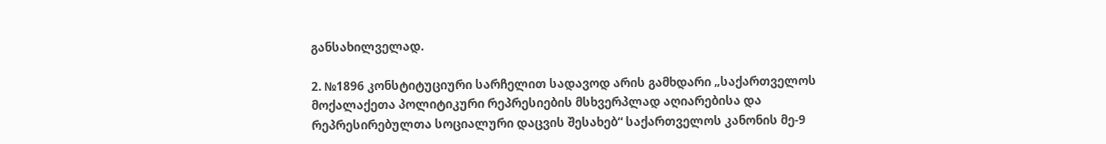განსახილველად.

2. №1896 კონსტიტუციური სარჩელით სადავოდ არის გამხდარი „საქართველოს მოქალაქეთა პოლიტიკური რეპრესიების მსხვერპლად აღიარებისა და რეპრესირებულთა სოციალური დაცვის შესახებ“ საქართველოს კანონის მე-9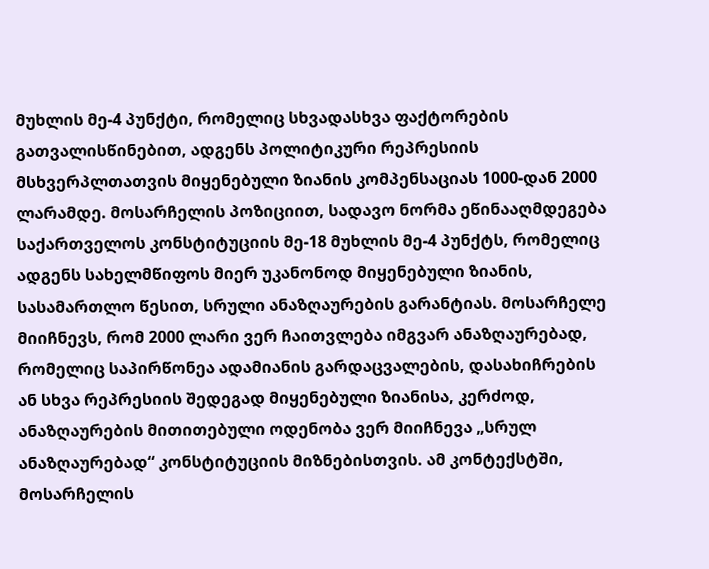მუხლის მე-4 პუნქტი, რომელიც სხვადასხვა ფაქტორების გათვალისწინებით, ადგენს პოლიტიკური რეპრესიის მსხვერპლთათვის მიყენებული ზიანის კომპენსაციას 1000-დან 2000 ლარამდე. მოსარჩელის პოზიციით, სადავო ნორმა ეწინააღმდეგება საქართველოს კონსტიტუციის მე-18 მუხლის მე-4 პუნქტს, რომელიც ადგენს სახელმწიფოს მიერ უკანონოდ მიყენებული ზიანის, სასამართლო წესით, სრული ანაზღაურების გარანტიას. მოსარჩელე მიიჩნევს, რომ 2000 ლარი ვერ ჩაითვლება იმგვარ ანაზღაურებად, რომელიც საპირწონეა ადამიანის გარდაცვალების, დასახიჩრების ან სხვა რეპრესიის შედეგად მიყენებული ზიანისა, კერძოდ, ანაზღაურების მითითებული ოდენობა ვერ მიიჩნევა „სრულ ანაზღაურებად“ კონსტიტუციის მიზნებისთვის. ამ კონტექსტში, მოსარჩელის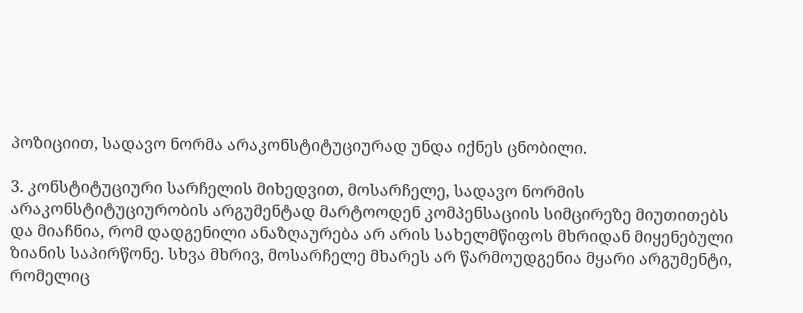პოზიციით, სადავო ნორმა არაკონსტიტუციურად უნდა იქნეს ცნობილი.

3. კონსტიტუციური სარჩელის მიხედვით, მოსარჩელე, სადავო ნორმის არაკონსტიტუციურობის არგუმენტად მარტოოდენ კომპენსაციის სიმცირეზე მიუთითებს და მიაჩნია, რომ დადგენილი ანაზღაურება არ არის სახელმწიფოს მხრიდან მიყენებული ზიანის საპირწონე. სხვა მხრივ, მოსარჩელე მხარეს არ წარმოუდგენია მყარი არგუმენტი, რომელიც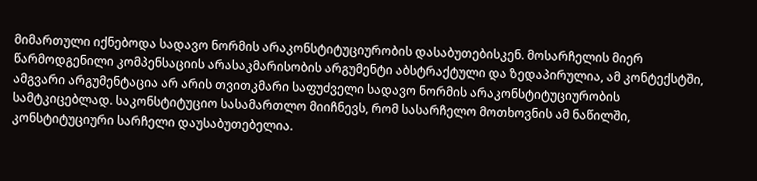მიმართული იქნებოდა სადავო ნორმის არაკონსტიტუციურობის დასაბუთებისკენ. მოსარჩელის მიერ წარმოდგენილი კომპენსაციის არასაკმარისობის არგუმენტი აბსტრაქტული და ზედაპირულია, ამ კონტექსტში, ამგვარი არგუმენტაცია არ არის თვითკმარი საფუძველი სადავო ნორმის არაკონსტიტუციურობის სამტკიცებლად. საკონსტიტუციო სასამართლო მიიჩნევს, რომ სასარჩელო მოთხოვნის ამ ნაწილში, კონსტიტუციური სარჩელი დაუსაბუთებელია.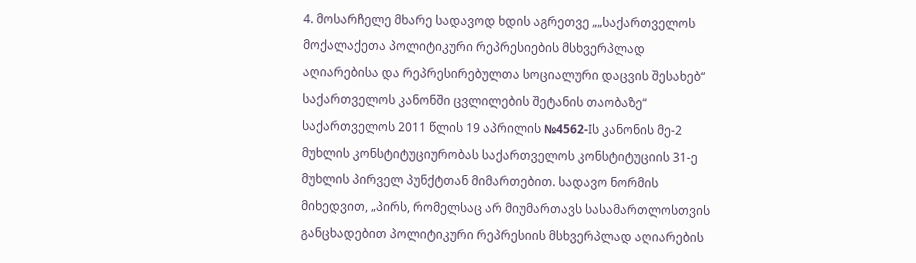4. მოსარჩელე მხარე სადავოდ ხდის აგრეთვე „„საქართველოს მოქალაქეთა პოლიტიკური რეპრესიების მსხვერპლად აღიარებისა და რეპრესირებულთა სოციალური დაცვის შესახებ“ საქართველოს კანონში ცვლილების შეტანის თაობაზე“ საქართველოს 2011 წლის 19 აპრილის №4562-Iს კანონის მე-2 მუხლის კონსტიტუციურობას საქართველოს კონსტიტუციის 31-ე მუხლის პირველ პუნქტთან მიმართებით. სადავო ნორმის მიხედვით, „პირს, რომელსაც არ მიუმართავს სასამართლოსთვის განცხადებით პოლიტიკური რეპრესიის მსხვერპლად აღიარების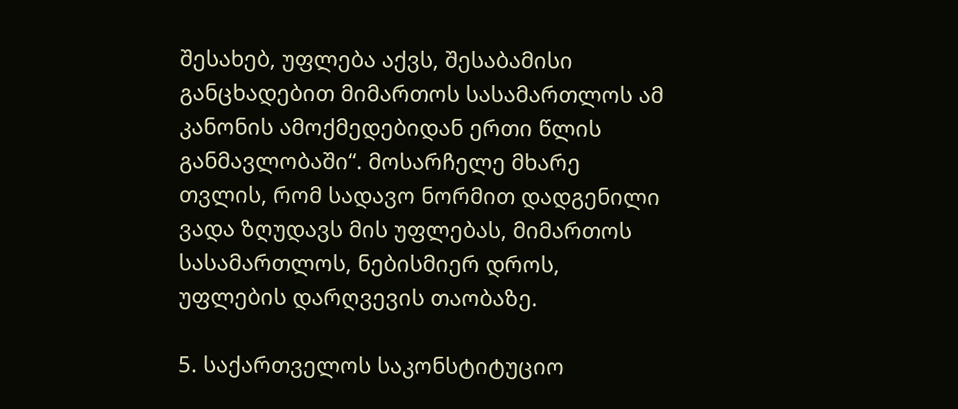შესახებ, უფლება აქვს, შესაბამისი განცხადებით მიმართოს სასამართლოს ამ კანონის ამოქმედებიდან ერთი წლის განმავლობაში“. მოსარჩელე მხარე თვლის, რომ სადავო ნორმით დადგენილი ვადა ზღუდავს მის უფლებას, მიმართოს სასამართლოს, ნებისმიერ დროს, უფლების დარღვევის თაობაზე.

5. საქართველოს საკონსტიტუციო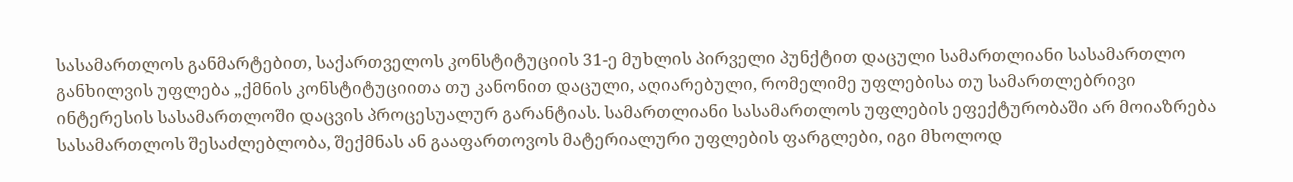სასამართლოს განმარტებით, საქართველოს კონსტიტუციის 31-ე მუხლის პირველი პუნქტით დაცული სამართლიანი სასამართლო განხილვის უფლება „ქმნის კონსტიტუციითა თუ კანონით დაცული, აღიარებული, რომელიმე უფლებისა თუ სამართლებრივი ინტერესის სასამართლოში დაცვის პროცესუალურ გარანტიას. სამართლიანი სასამართლოს უფლების ეფექტურობაში არ მოიაზრება სასამართლოს შესაძლებლობა, შექმნას ან გააფართოვოს მატერიალური უფლების ფარგლები, იგი მხოლოდ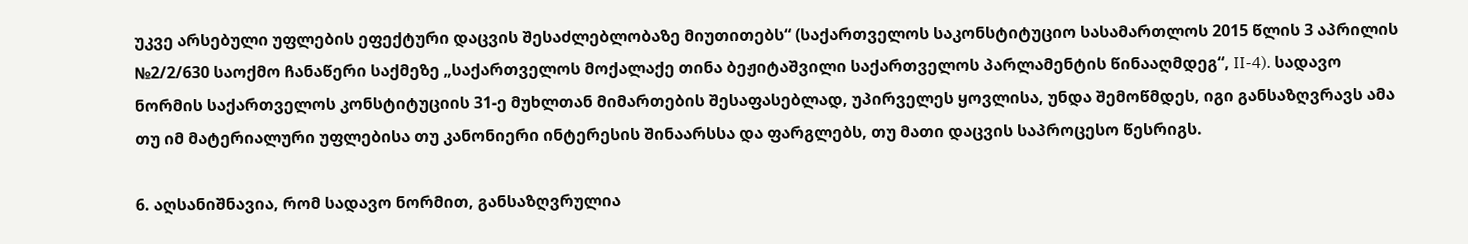უკვე არსებული უფლების ეფექტური დაცვის შესაძლებლობაზე მიუთითებს“ (საქართველოს საკონსტიტუციო სასამართლოს 2015 წლის 3 აპრილის №2/2/630 საოქმო ჩანაწერი საქმეზე „საქართველოს მოქალაქე თინა ბეჟიტაშვილი საქართველოს პარლამენტის წინააღმდეგ“, II-4). სადავო ნორმის საქართველოს კონსტიტუციის 31-ე მუხლთან მიმართების შესაფასებლად, უპირველეს ყოვლისა, უნდა შემოწმდეს, იგი განსაზღვრავს ამა თუ იმ მატერიალური უფლებისა თუ კანონიერი ინტერესის შინაარსსა და ფარგლებს, თუ მათი დაცვის საპროცესო წესრიგს.

6. აღსანიშნავია, რომ სადავო ნორმით, განსაზღვრულია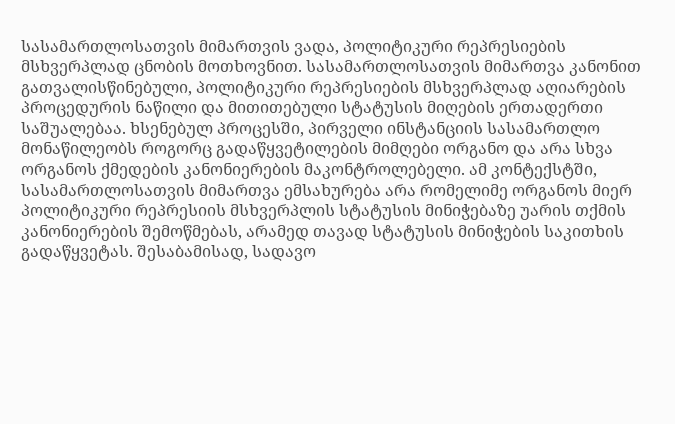სასამართლოსათვის მიმართვის ვადა, პოლიტიკური რეპრესიების მსხვერპლად ცნობის მოთხოვნით. სასამართლოსათვის მიმართვა კანონით გათვალისწინებული, პოლიტიკური რეპრესიების მსხვერპლად აღიარების პროცედურის ნაწილი და მითითებული სტატუსის მიღების ერთადერთი საშუალებაა. ხსენებულ პროცესში, პირველი ინსტანციის სასამართლო მონაწილეობს როგორც გადაწყვეტილების მიმღები ორგანო და არა სხვა ორგანოს ქმედების კანონიერების მაკონტროლებელი. ამ კონტექსტში, სასამართლოსათვის მიმართვა ემსახურება არა რომელიმე ორგანოს მიერ პოლიტიკური რეპრესიის მსხვერპლის სტატუსის მინიჭებაზე უარის თქმის კანონიერების შემოწმებას, არამედ თავად სტატუსის მინიჭების საკითხის გადაწყვეტას. შესაბამისად, სადავო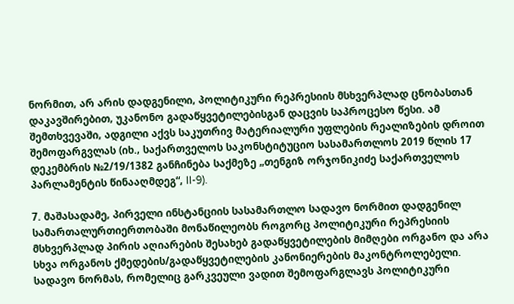ნორმით, არ არის დადგენილი, პოლიტიკური რეპრესიის მსხვერპლად ცნობასთან დაკავშირებით, უკანონო გადაწყვეტილებისგან დაცვის საპროცესო წესი. ამ შემთხვევაში, ადგილი აქვს საკუთრივ მატერიალური უფლების რეალიზების დროით შემოფარგვლას (იხ., საქართველოს საკონსტიტუციო სასამართლოს 2019 წლის 17 დეკემბრის №2/19/1382 განჩინება საქმეზე „თენგიზ ორჯონიკიძე საქართველოს პარლამენტის წინააღმდეგ“, II-9).

7. მაშასადამე, პირველი ინსტანციის სასამართლო სადავო ნორმით დადგენილ სამართალურთიერთობაში მონაწილეობს როგორც პოლიტიკური რეპრესიის მსხვერპლად პირის აღიარების შესახებ გადაწყვეტილების მიმღები ორგანო და არა სხვა ორგანოს ქმედების/გადაწყვეტილების კანონიერების მაკონტროლებელი. სადავო ნორმას, რომელიც გარკვეული ვადით შემოფარგლავს პოლიტიკური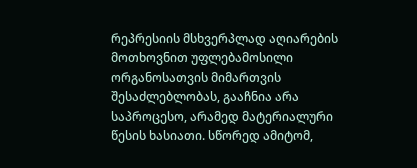რეპრესიის მსხვერპლად აღიარების მოთხოვნით უფლებამოსილი ორგანოსათვის მიმართვის შესაძლებლობას, გააჩნია არა საპროცესო, არამედ მატერიალური წესის ხასიათი. სწორედ ამიტომ,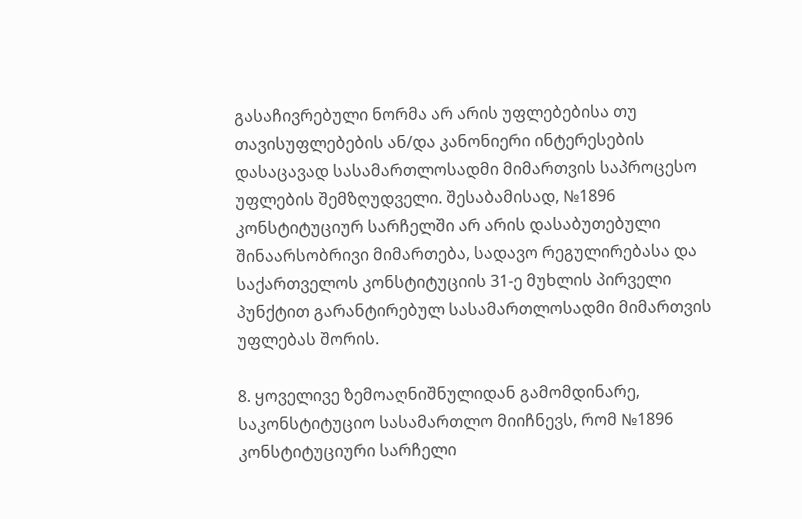გასაჩივრებული ნორმა არ არის უფლებებისა თუ თავისუფლებების ან/და კანონიერი ინტერესების დასაცავად სასამართლოსადმი მიმართვის საპროცესო უფლების შემზღუდველი. შესაბამისად, №1896 კონსტიტუციურ სარჩელში არ არის დასაბუთებული შინაარსობრივი მიმართება, სადავო რეგულირებასა და საქართველოს კონსტიტუციის 31-ე მუხლის პირველი პუნქტით გარანტირებულ სასამართლოსადმი მიმართვის უფლებას შორის.

8. ყოველივე ზემოაღნიშნულიდან გამომდინარე, საკონსტიტუციო სასამართლო მიიჩნევს, რომ №1896 კონსტიტუციური სარჩელი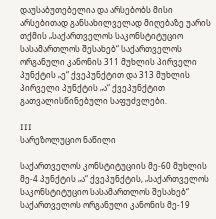დაუსაბუთებელია და არსებობს მისი არსებითად განსახილველად მიღებაზე უარის თქმის „საქართველოს საკონსტიტუციო სასამართლოს შესახებ“ საქართველოს ორგანული კანონის 311 მუხლის პირველი პუნქტის „ე“ ქვეპუნქტით და 313 მუხლის პირველი პუნქტის „ა“ ქვეპუნქტით გათვალისწინებული საფუძვლები.

III
სარეზოლუციო ნაწილი

საქართველოს კონსტიტუციის მე-60 მუხლის მე-4 პუნქტის „ა“ ქვეპუნქტის, „საქართველოს საკონსტიტუციო სასამართლოს შესახებ“ საქართველოს ორგანული კანონის მე-19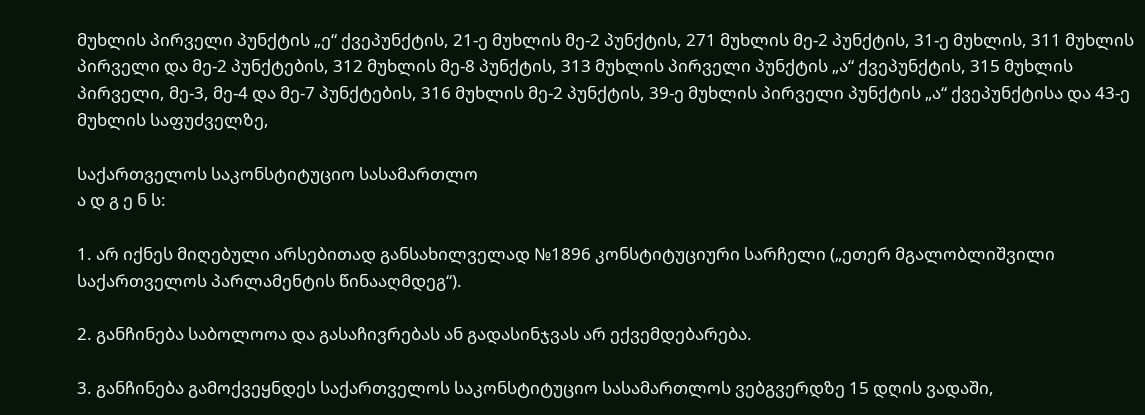მუხლის პირველი პუნქტის „ე“ ქვეპუნქტის, 21-ე მუხლის მე-2 პუნქტის, 271 მუხლის მე-2 პუნქტის, 31-ე მუხლის, 311 მუხლის პირველი და მე-2 პუნქტების, 312 მუხლის მე-8 პუნქტის, 313 მუხლის პირველი პუნქტის „ა“ ქვეპუნქტის, 315 მუხლის პირველი, მე-3, მე-4 და მე-7 პუნქტების, 316 მუხლის მე-2 პუნქტის, 39-ე მუხლის პირველი პუნქტის „ა“ ქვეპუნქტისა და 43-ე მუხლის საფუძველზე,

საქართველოს საკონსტიტუციო სასამართლო
ა დ გ ე ნ ს:

1. არ იქნეს მიღებული არსებითად განსახილველად №1896 კონსტიტუციური სარჩელი („ეთერ მგალობლიშვილი საქართველოს პარლამენტის წინააღმდეგ“).

2. განჩინება საბოლოოა და გასაჩივრებას ან გადასინჯვას არ ექვემდებარება.

3. განჩინება გამოქვეყნდეს საქართველოს საკონსტიტუციო სასამართლოს ვებგვერდზე 15 დღის ვადაში,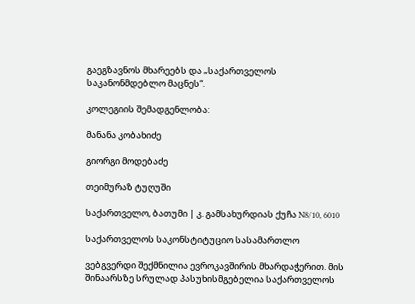გაეგზავნოს მხარეებს და „საქართველოს საკანონმდებლო მაცნეს“.

კოლეგიის შემადგენლობა:

მანანა კობახიძე

გიორგი მოდებაძე

თეიმურაზ ტუღუში

საქართველო, ბათუმი | კ. გამსახურდიას ქუჩა N8/10, 6010

საქართველოს საკონსტიტუციო სასამართლო

ვებგვერდი შექმნილია ევროკავშირის მხარდაჭერით. მის შინაარსზე სრულად პასუხისმგებელია საქართველოს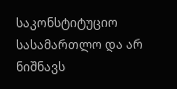საკონსტიტუციო სასამართლო და არ ნიშნავს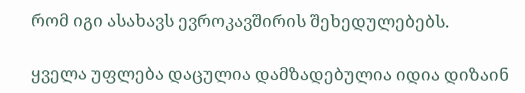რომ იგი ასახავს ევროკავშირის შეხედულებებს.

ყველა უფლება დაცულია დამზადებულია იდია დიზაინ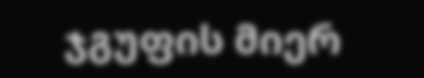ჯგუფის მიერ